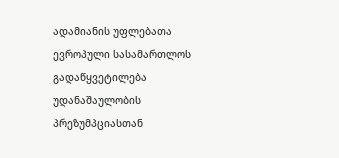ადამიანის უფლებათა ევროპული სასამართლოს გადაწყვეტილება უდანაშაულობის პრეზუმპციასთან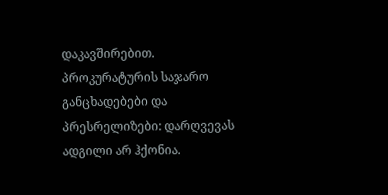დაკავშირებით.
პროკურატურის საჯარო განცხადებები და პრესრელიზები: დარღვევას ადგილი არ ჰქონია.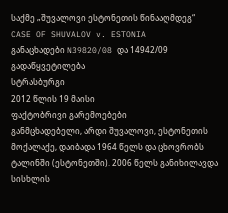საქმე „შუვალოვი ესტონეთის წინააღმდეგ“
CASE OF SHUVALOV v. ESTONIA
განაცხადები N39820/08 და 14942/09
გადაწყვეტილება
სტრასბურგი
2012 წლის 19 მაისი
ფაქტობრივი გარემოებები
განმცხადებელი, არდი შუვალოვი, ესტონეთის მოქალაქე, დაიბადა 1964 წელს და ცხოვრობს ტალინში (ესტონეთში). 2006 წელს განიხილავდა სისხლის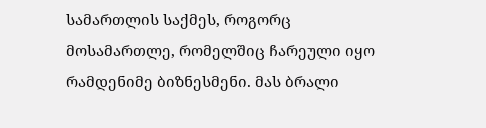სამართლის საქმეს, როგორც მოსამართლე, რომელშიც ჩარეული იყო რამდენიმე ბიზნესმენი. მას ბრალი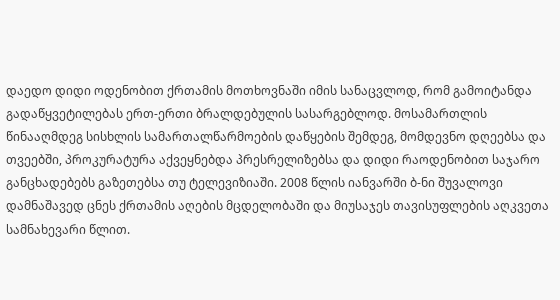დაედო დიდი ოდენობით ქრთამის მოთხოვნაში იმის სანაცვლოდ, რომ გამოიტანდა გადაწყვეტილებას ერთ-ერთი ბრალდებულის სასარგებლოდ. მოსამართლის წინააღმდეგ სისხლის სამართალწარმოების დაწყების შემდეგ, მომდევნო დღეებსა და თვეებში, პროკურატურა აქვეყნებდა პრესრელიზებსა და დიდი რაოდენობით საჯარო განცხადებებს გაზეთებსა თუ ტელევიზიაში. 2008 წლის იანვარში ბ-ნი შუვალოვი დამნაშავედ ცნეს ქრთამის აღების მცდელობაში და მიუსაჯეს თავისუფლების აღკვეთა სამნახევარი წლით.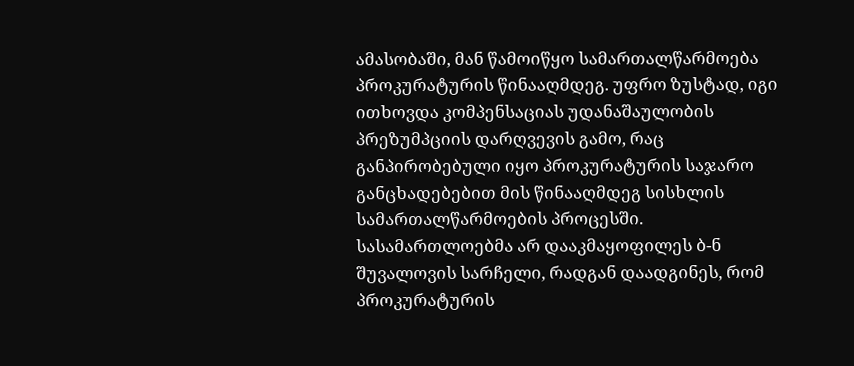ამასობაში, მან წამოიწყო სამართალწარმოება პროკურატურის წინააღმდეგ. უფრო ზუსტად, იგი ითხოვდა კომპენსაციას უდანაშაულობის პრეზუმპციის დარღვევის გამო, რაც განპირობებული იყო პროკურატურის საჯარო განცხადებებით მის წინააღმდეგ სისხლის სამართალწარმოების პროცესში. სასამართლოებმა არ დააკმაყოფილეს ბ-ნ შუვალოვის სარჩელი, რადგან დაადგინეს, რომ პროკურატურის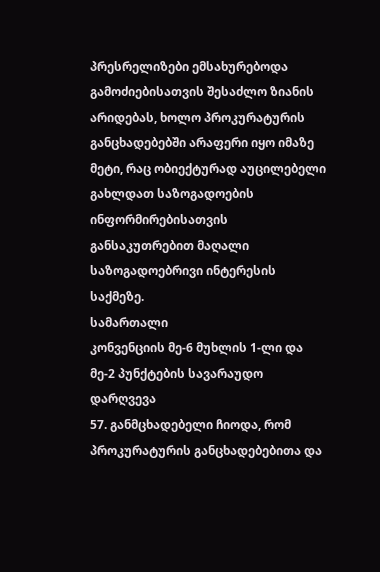პრესრელიზები ემსახურებოდა გამოძიებისათვის შესაძლო ზიანის არიდებას, ხოლო პროკურატურის განცხადებებში არაფერი იყო იმაზე მეტი, რაც ობიექტურად აუცილებელი გახლდათ საზოგადოების ინფორმირებისათვის განსაკუთრებით მაღალი საზოგადოებრივი ინტერესის საქმეზე.
სამართალი
კონვენციის მე-6 მუხლის 1-ლი და მე-2 პუნქტების სავარაუდო დარღვევა
57. განმცხადებელი ჩიოდა, რომ პროკურატურის განცხადებებითა და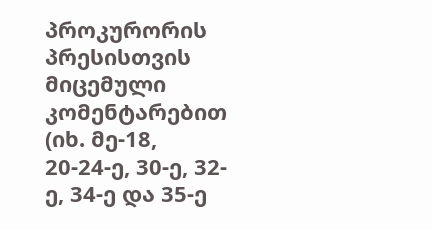პროკურორის პრესისთვის მიცემული კომენტარებით (იხ. მე-18, 20-24-ე, 30-ე, 32-ე, 34-ე და 35-ე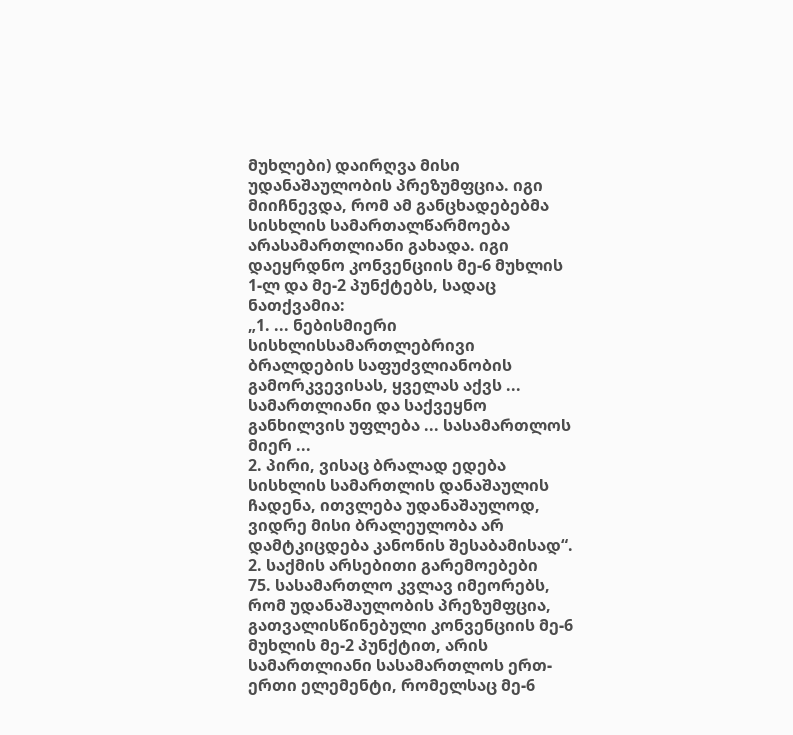მუხლები) დაირღვა მისი უდანაშაულობის პრეზუმფცია. იგი მიიჩნევდა, რომ ამ განცხადებებმა სისხლის სამართალწარმოება არასამართლიანი გახადა. იგი დაეყრდნო კონვენციის მე-6 მუხლის 1-ლ და მე-2 პუნქტებს, სადაც ნათქვამია:
„1. ... ნებისმიერი სისხლისსამართლებრივი ბრალდების საფუძვლიანობის გამორკვევისას, ყველას აქვს ... სამართლიანი და საქვეყნო განხილვის უფლება ... სასამართლოს მიერ ...
2. პირი, ვისაც ბრალად ედება სისხლის სამართლის დანაშაულის ჩადენა, ითვლება უდანაშაულოდ, ვიდრე მისი ბრალეულობა არ დამტკიცდება კანონის შესაბამისად“.
2. საქმის არსებითი გარემოებები
75. სასამართლო კვლავ იმეორებს, რომ უდანაშაულობის პრეზუმფცია, გათვალისწინებული კონვენციის მე-6 მუხლის მე-2 პუნქტით, არის სამართლიანი სასამართლოს ერთ-ერთი ელემენტი, რომელსაც მე-6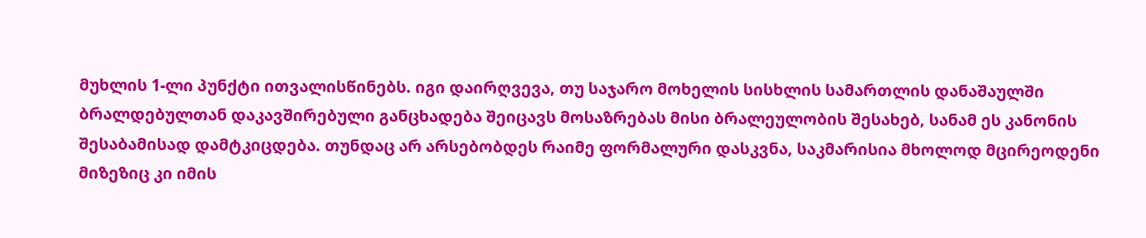მუხლის 1-ლი პუნქტი ითვალისწინებს. იგი დაირღვევა, თუ საჯარო მოხელის სისხლის სამართლის დანაშაულში ბრალდებულთან დაკავშირებული განცხადება შეიცავს მოსაზრებას მისი ბრალეულობის შესახებ, სანამ ეს კანონის შესაბამისად დამტკიცდება. თუნდაც არ არსებობდეს რაიმე ფორმალური დასკვნა, საკმარისია მხოლოდ მცირეოდენი მიზეზიც კი იმის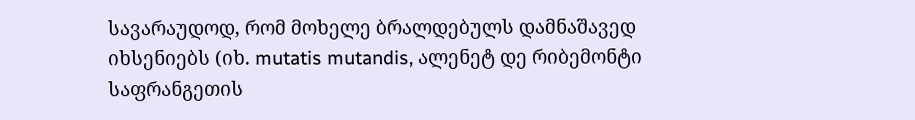სავარაუდოდ, რომ მოხელე ბრალდებულს დამნაშავედ იხსენიებს (იხ. mutatis mutandis, ალენეტ დე რიბემონტი საფრანგეთის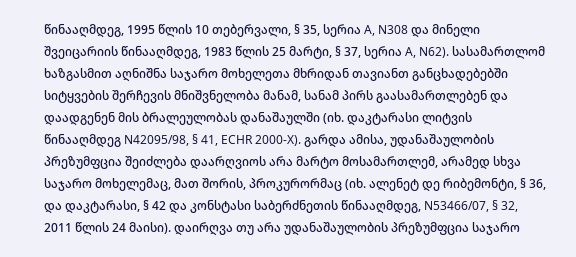წინააღმდეგ, 1995 წლის 10 თებერვალი, § 35, სერია A, N308 და მინელი შვეიცარიის წინააღმდეგ, 1983 წლის 25 მარტი, § 37, სერია A, N62). სასამართლომ ხაზგასმით აღნიშნა საჯარო მოხელეთა მხრიდან თავიანთ განცხადებებში სიტყვების შერჩევის მნიშვნელობა მანამ, სანამ პირს გაასამართლებენ და დაადგენენ მის ბრალეულობას დანაშაულში (იხ. დაკტარასი ლიტვის წინააღმდეგ N42095/98, § 41, ECHR 2000‑X). გარდა ამისა, უდანაშაულობის პრეზუმფცია შეიძლება დაარღვიოს არა მარტო მოსამართლემ, არამედ სხვა საჯარო მოხელემაც, მათ შორის, პროკურორმაც (იხ. ალენეტ დე რიბემონტი, § 36, და დაკტარასი, § 42 და კონსტასი საბერძნეთის წინააღმდეგ, N53466/07, § 32, 2011 წლის 24 მაისი). დაირღვა თუ არა უდანაშაულობის პრეზუმფცია საჯარო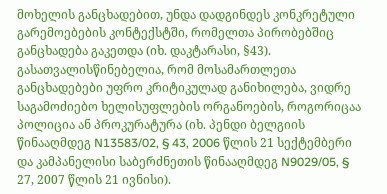მოხელის განცხადებით, უნდა დადგინდეს კონკრეტული გარემოებების კონტექსტში, რომელთა პირობებშიც განცხადება გაკეთდა (იხ. დაკტარასი, §43). გასათვალისწინებელია, რომ მოსამართლეთა განცხადებები უფრო კრიტიკულად განიხილება, ვიდრე საგამოძიებო ხელისუფლების ორგანოების, როგორიცაა პოლიცია ან პროკურატურა (იხ. პენდი ბელგიის წინააღმდეგ N13583/02, § 43, 2006 წლის 21 სექტემბერი და კამპანელისი საბერძნეთის წინააღმდეგ N9029/05, § 27, 2007 წლის 21 ივნისი).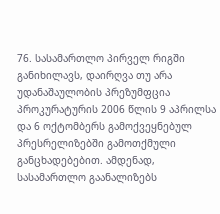76. სასამართლო პირველ რიგში განიხილავს, დაირღვა თუ არა უდანაშაულობის პრეზუმფცია პროკურატურის 2006 წლის 9 აპრილსა და 6 ოქტომბერს გამოქვეყნებულ პრესრელიზებში გამოთქმული განცხადებებით. ამდენად, სასამართლო გაანალიზებს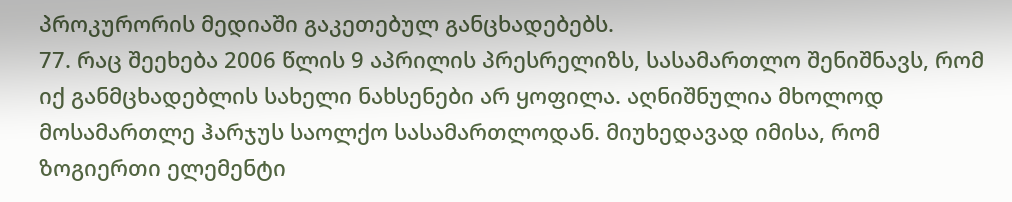პროკურორის მედიაში გაკეთებულ განცხადებებს.
77. რაც შეეხება 2006 წლის 9 აპრილის პრესრელიზს, სასამართლო შენიშნავს, რომ იქ განმცხადებლის სახელი ნახსენები არ ყოფილა. აღნიშნულია მხოლოდ მოსამართლე ჰარჯუს საოლქო სასამართლოდან. მიუხედავად იმისა, რომ ზოგიერთი ელემენტი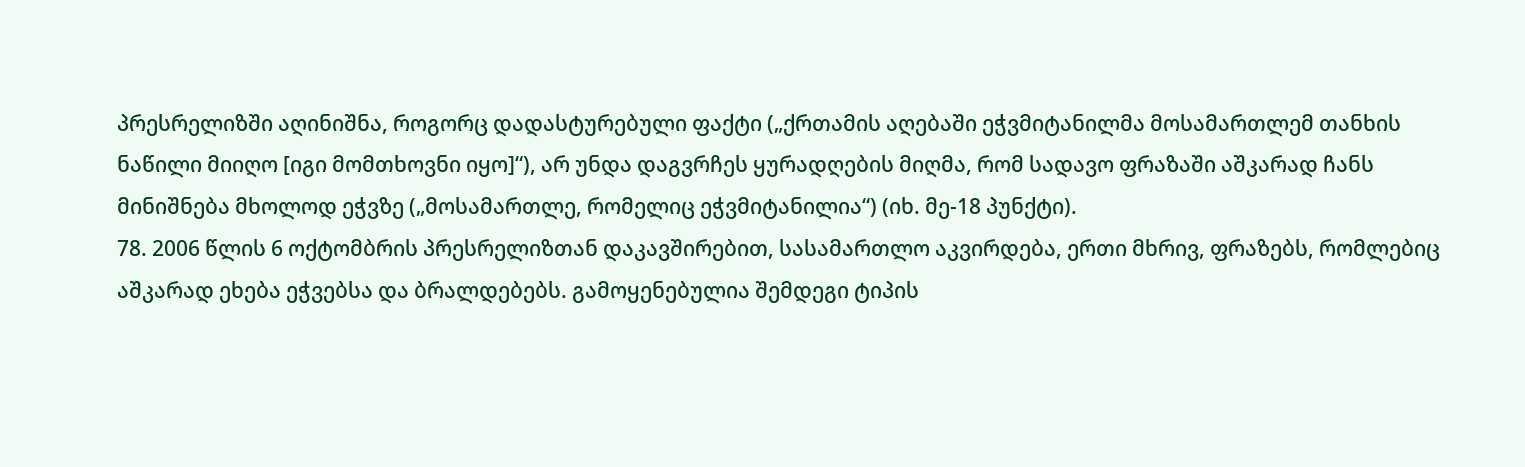პრესრელიზში აღინიშნა, როგორც დადასტურებული ფაქტი („ქრთამის აღებაში ეჭვმიტანილმა მოსამართლემ თანხის ნაწილი მიიღო [იგი მომთხოვნი იყო]“), არ უნდა დაგვრჩეს ყურადღების მიღმა, რომ სადავო ფრაზაში აშკარად ჩანს მინიშნება მხოლოდ ეჭვზე („მოსამართლე, რომელიც ეჭვმიტანილია“) (იხ. მე-18 პუნქტი).
78. 2006 წლის 6 ოქტომბრის პრესრელიზთან დაკავშირებით, სასამართლო აკვირდება, ერთი მხრივ, ფრაზებს, რომლებიც აშკარად ეხება ეჭვებსა და ბრალდებებს. გამოყენებულია შემდეგი ტიპის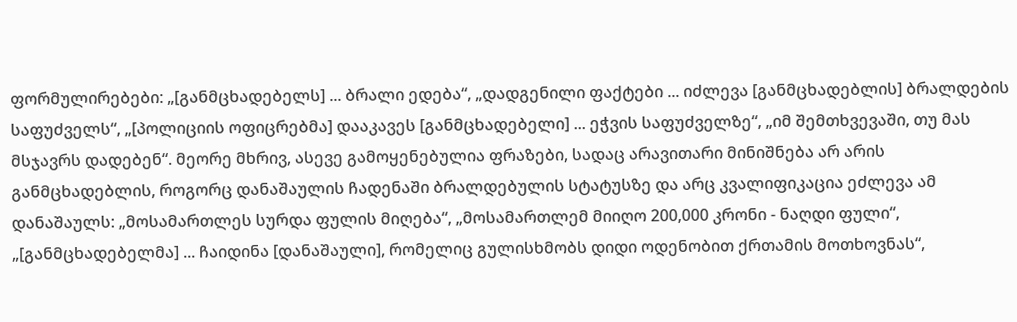ფორმულირებები: „[განმცხადებელს] ... ბრალი ედება“, „დადგენილი ფაქტები ... იძლევა [განმცხადებლის] ბრალდების საფუძველს“, „[პოლიციის ოფიცრებმა] დააკავეს [განმცხადებელი] ... ეჭვის საფუძველზე“, „იმ შემთხვევაში, თუ მას მსჯავრს დადებენ“. მეორე მხრივ, ასევე გამოყენებულია ფრაზები, სადაც არავითარი მინიშნება არ არის განმცხადებლის, როგორც დანაშაულის ჩადენაში ბრალდებულის სტატუსზე და არც კვალიფიკაცია ეძლევა ამ დანაშაულს: „მოსამართლეს სურდა ფულის მიღება“, „მოსამართლემ მიიღო 200,000 კრონი - ნაღდი ფული“, „[განმცხადებელმა] ... ჩაიდინა [დანაშაული], რომელიც გულისხმობს დიდი ოდენობით ქრთამის მოთხოვნას“,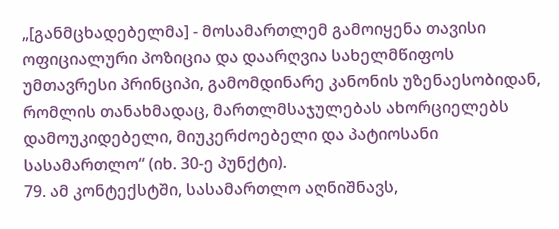„[განმცხადებელმა] - მოსამართლემ გამოიყენა თავისი ოფიციალური პოზიცია და დაარღვია სახელმწიფოს უმთავრესი პრინციპი, გამომდინარე კანონის უზენაესობიდან, რომლის თანახმადაც, მართლმსაჯულებას ახორციელებს დამოუკიდებელი, მიუკერძოებელი და პატიოსანი სასამართლო“ (იხ. 30-ე პუნქტი).
79. ამ კონტექსტში, სასამართლო აღნიშნავს,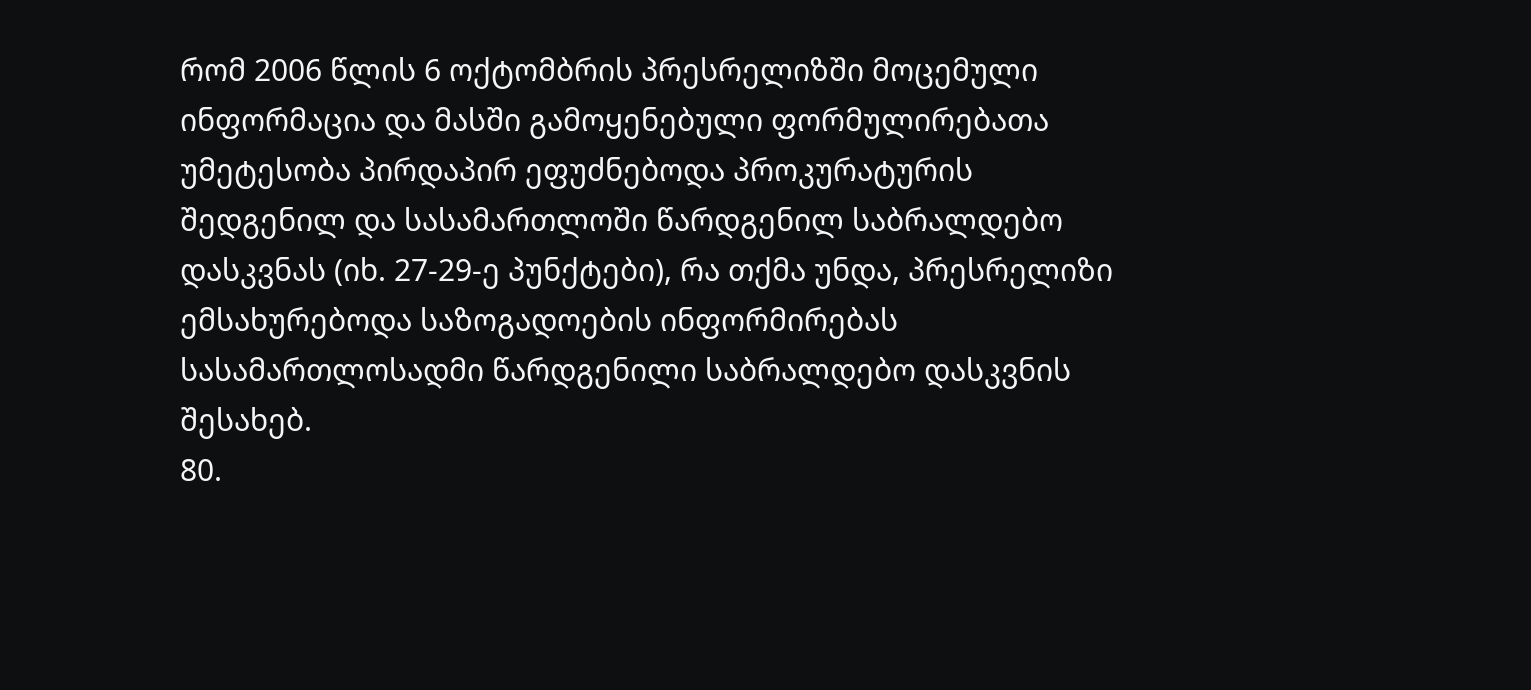რომ 2006 წლის 6 ოქტომბრის პრესრელიზში მოცემული ინფორმაცია და მასში გამოყენებული ფორმულირებათა უმეტესობა პირდაპირ ეფუძნებოდა პროკურატურის შედგენილ და სასამართლოში წარდგენილ საბრალდებო დასკვნას (იხ. 27-29-ე პუნქტები), რა თქმა უნდა, პრესრელიზი ემსახურებოდა საზოგადოების ინფორმირებას სასამართლოსადმი წარდგენილი საბრალდებო დასკვნის შესახებ.
80.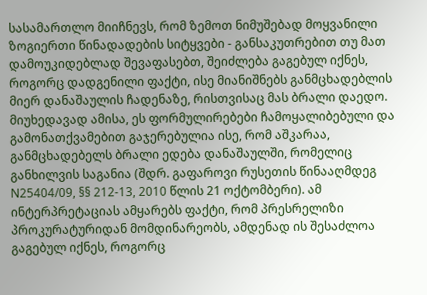სასამართლო მიიჩნევს, რომ ზემოთ ნიმუშებად მოყვანილი ზოგიერთი წინადადების სიტყვები - განსაკუთრებით თუ მათ დამოუკიდებლად შევაფასებთ, შეიძლება გაგებულ იქნეს, როგორც დადგენილი ფაქტი, ისე მიანიშნებს განმცხადებლის მიერ დანაშაულის ჩადენაზე, რისთვისაც მას ბრალი დაედო. მიუხედავად ამისა, ეს ფორმულირებები ჩამოყალიბებული და გამონათქვამებით გაჯერებულია ისე, რომ აშკარაა, განმცხადებელს ბრალი ედება დანაშაულში, რომელიც განხილვის საგანია (შდრ. გაფაროვი რუსეთის წინააღმდეგ N25404/09, §§ 212-13, 2010 წლის 21 ოქტომბერი). ამ ინტერპრეტაციას ამყარებს ფაქტი, რომ პრესრელიზი პროკურატურიდან მომდინარეობს, ამდენად ის შესაძლოა გაგებულ იქნეს, როგორც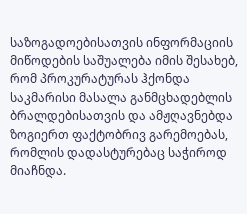საზოგადოებისათვის ინფორმაციის მიწოდების საშუალება იმის შესახებ, რომ პროკურატურას ჰქონდა საკმარისი მასალა განმცხადებლის ბრალდებისათვის და ამჟღავნებდა ზოგიერთ ფაქტობრივ გარემოებას, რომლის დადასტურებაც საჭიროდ მიაჩნდა.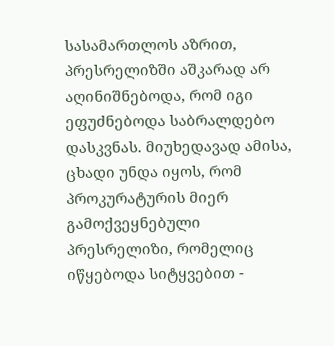სასამართლოს აზრით, პრესრელიზში აშკარად არ აღინიშნებოდა, რომ იგი ეფუძნებოდა საბრალდებო დასკვნას. მიუხედავად ამისა, ცხადი უნდა იყოს, რომ პროკურატურის მიერ გამოქვეყნებული პრესრელიზი, რომელიც იწყებოდა სიტყვებით -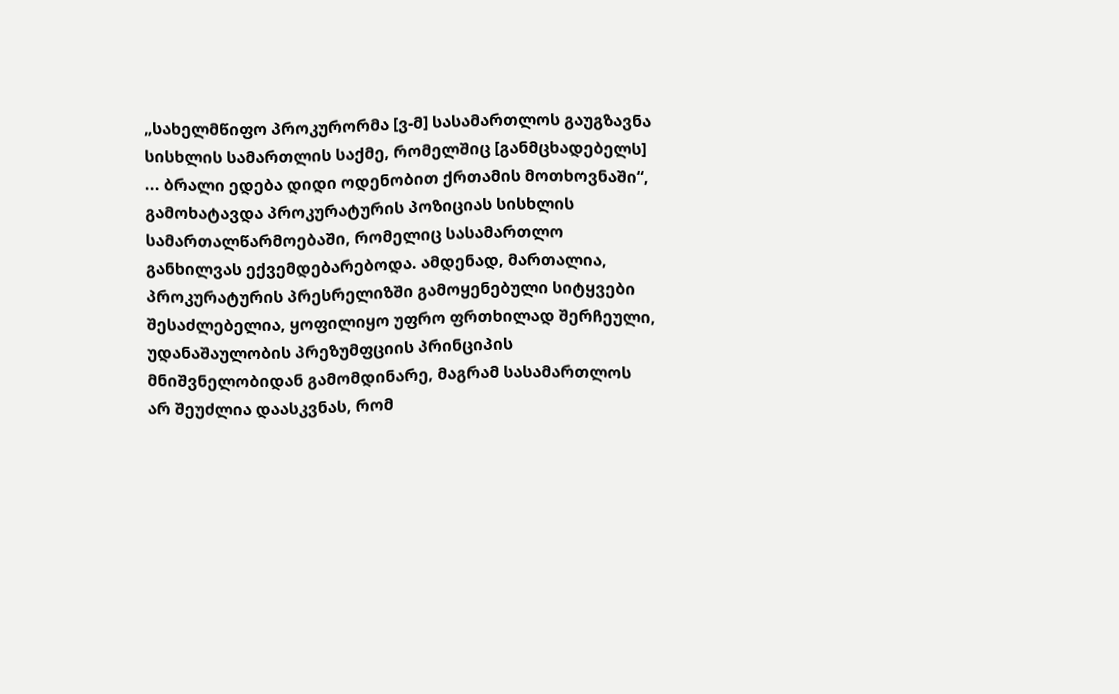„სახელმწიფო პროკურორმა [ვ-მ] სასამართლოს გაუგზავნა სისხლის სამართლის საქმე, რომელშიც [განმცხადებელს] ... ბრალი ედება დიდი ოდენობით ქრთამის მოთხოვნაში“, გამოხატავდა პროკურატურის პოზიციას სისხლის სამართალწარმოებაში, რომელიც სასამართლო განხილვას ექვემდებარებოდა. ამდენად, მართალია, პროკურატურის პრესრელიზში გამოყენებული სიტყვები შესაძლებელია, ყოფილიყო უფრო ფრთხილად შერჩეული, უდანაშაულობის პრეზუმფციის პრინციპის მნიშვნელობიდან გამომდინარე, მაგრამ სასამართლოს არ შეუძლია დაასკვნას, რომ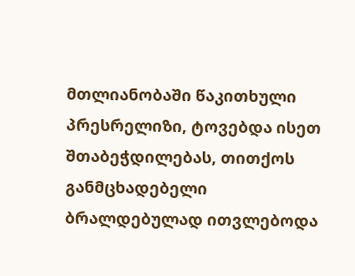მთლიანობაში წაკითხული პრესრელიზი, ტოვებდა ისეთ შთაბეჭდილებას, თითქოს განმცხადებელი ბრალდებულად ითვლებოდა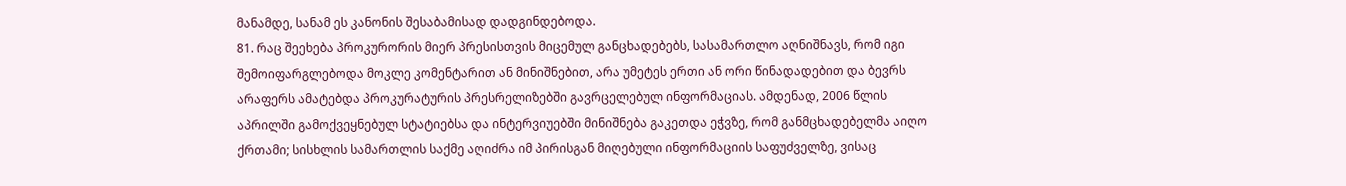მანამდე, სანამ ეს კანონის შესაბამისად დადგინდებოდა.
81. რაც შეეხება პროკურორის მიერ პრესისთვის მიცემულ განცხადებებს, სასამართლო აღნიშნავს, რომ იგი შემოიფარგლებოდა მოკლე კომენტარით ან მინიშნებით, არა უმეტეს ერთი ან ორი წინადადებით და ბევრს არაფერს ამატებდა პროკურატურის პრესრელიზებში გავრცელებულ ინფორმაციას. ამდენად, 2006 წლის აპრილში გამოქვეყნებულ სტატიებსა და ინტერვიუებში მინიშნება გაკეთდა ეჭვზე, რომ განმცხადებელმა აიღო ქრთამი; სისხლის სამართლის საქმე აღიძრა იმ პირისგან მიღებული ინფორმაციის საფუძველზე, ვისაც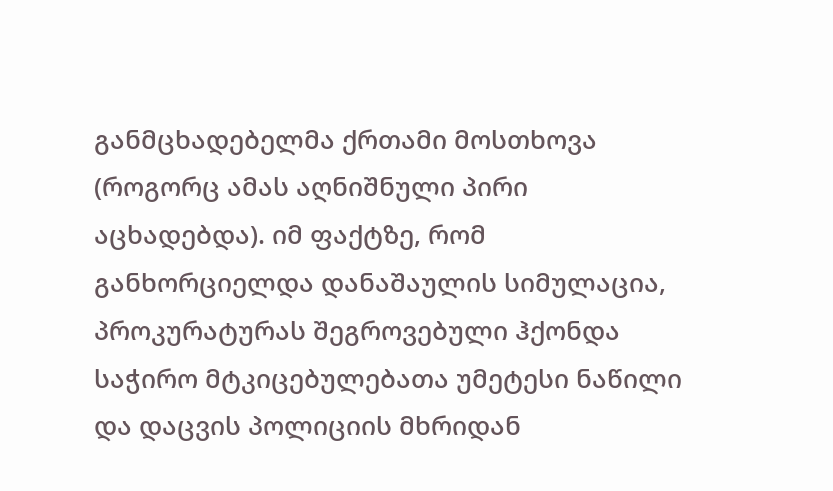განმცხადებელმა ქრთამი მოსთხოვა (როგორც ამას აღნიშნული პირი აცხადებდა). იმ ფაქტზე, რომ განხორციელდა დანაშაულის სიმულაცია, პროკურატურას შეგროვებული ჰქონდა საჭირო მტკიცებულებათა უმეტესი ნაწილი და დაცვის პოლიციის მხრიდან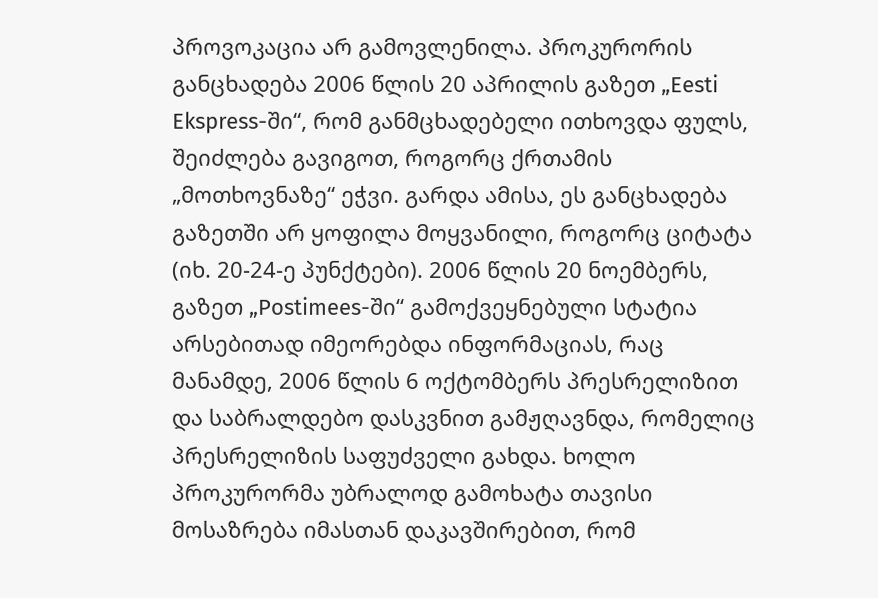პროვოკაცია არ გამოვლენილა. პროკურორის განცხადება 2006 წლის 20 აპრილის გაზეთ „Eesti Ekspress-ში“, რომ განმცხადებელი ითხოვდა ფულს, შეიძლება გავიგოთ, როგორც ქრთამის „მოთხოვნაზე“ ეჭვი. გარდა ამისა, ეს განცხადება გაზეთში არ ყოფილა მოყვანილი, როგორც ციტატა (იხ. 20-24-ე პუნქტები). 2006 წლის 20 ნოემბერს, გაზეთ „Postimees-ში“ გამოქვეყნებული სტატია არსებითად იმეორებდა ინფორმაციას, რაც მანამდე, 2006 წლის 6 ოქტომბერს პრესრელიზით და საბრალდებო დასკვნით გამჟღავნდა, რომელიც პრესრელიზის საფუძველი გახდა. ხოლო პროკურორმა უბრალოდ გამოხატა თავისი მოსაზრება იმასთან დაკავშირებით, რომ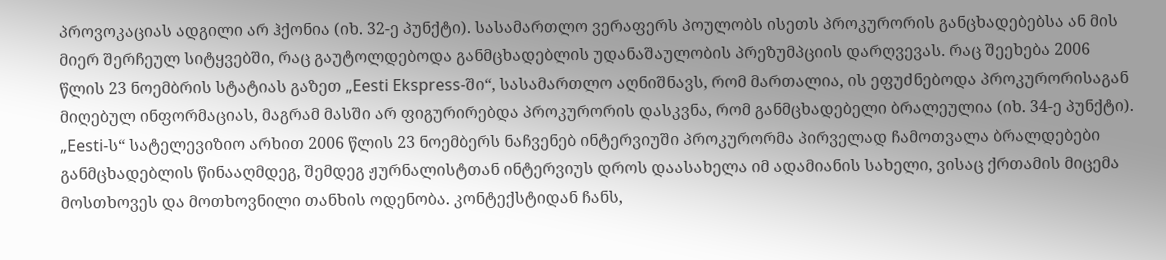პროვოკაციას ადგილი არ ჰქონია (იხ. 32-ე პუნქტი). სასამართლო ვერაფერს პოულობს ისეთს პროკურორის განცხადებებსა ან მის მიერ შერჩეულ სიტყვებში, რაც გაუტოლდებოდა განმცხადებლის უდანაშაულობის პრეზუმპციის დარღვევას. რაც შეეხება 2006 წლის 23 ნოემბრის სტატიას გაზეთ „Eesti Ekspress-ში“, სასამართლო აღნიშნავს, რომ მართალია, ის ეფუძნებოდა პროკურორისაგან მიღებულ ინფორმაციას, მაგრამ მასში არ ფიგურირებდა პროკურორის დასკვნა, რომ განმცხადებელი ბრალეულია (იხ. 34-ე პუნქტი). „Eesti-ს“ სატელევიზიო არხით 2006 წლის 23 ნოემბერს ნაჩვენებ ინტერვიუში პროკურორმა პირველად ჩამოთვალა ბრალდებები განმცხადებლის წინააღმდეგ, შემდეგ ჟურნალისტთან ინტერვიუს დროს დაასახელა იმ ადამიანის სახელი, ვისაც ქრთამის მიცემა მოსთხოვეს და მოთხოვნილი თანხის ოდენობა. კონტექსტიდან ჩანს,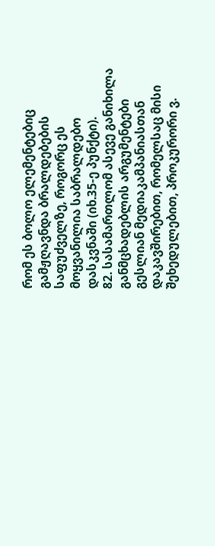რომ ეს ბოლო ელემენტებიც გამჟღავნდა ბრალდებების საფუძველზე, როგორც ეს მოყვანილია საბრალდებო დასკვნაში (იხ.35-ე პუნქტი).
82. სასამართლომ ასევე განიხილა განმცხადებლის არგუმენტები გესლიან მედიაკამპანიასთან დაკავშირებით, რომელსაც მისი შეხედულებით, პროკურორი ვ.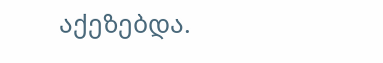აქეზებდა.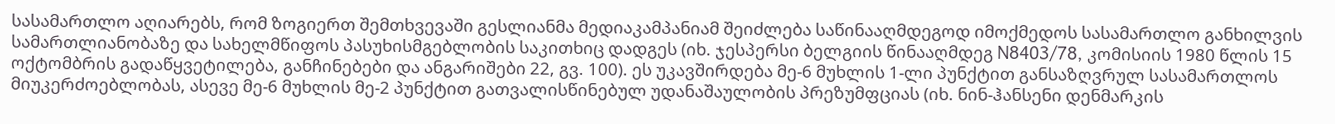სასამართლო აღიარებს, რომ ზოგიერთ შემთხვევაში გესლიანმა მედიაკამპანიამ შეიძლება საწინააღმდეგოდ იმოქმედოს სასამართლო განხილვის სამართლიანობაზე და სახელმწიფოს პასუხისმგებლობის საკითხიც დადგეს (იხ. ჯესპერსი ბელგიის წინააღმდეგ N8403/78, კომისიის 1980 წლის 15 ოქტომბრის გადაწყვეტილება, განჩინებები და ანგარიშები 22, გვ. 100). ეს უკავშირდება მე-6 მუხლის 1-ლი პუნქტით განსაზღვრულ სასამართლოს მიუკერძოებლობას, ასევე მე-6 მუხლის მე-2 პუნქტით გათვალისწინებულ უდანაშაულობის პრეზუმფციას (იხ. ნინ-ჰანსენი დენმარკის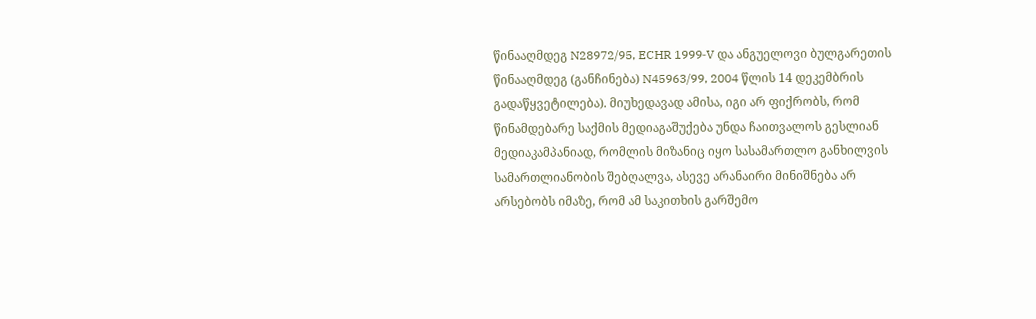წინააღმდეგ N28972/95, ECHR 1999‑V და ანგუელოვი ბულგარეთის წინააღმდეგ (განჩინება) N45963/99, 2004 წლის 14 დეკემბრის გადაწყვეტილება). მიუხედავად ამისა, იგი არ ფიქრობს, რომ წინამდებარე საქმის მედიაგაშუქება უნდა ჩაითვალოს გესლიან მედიაკამპანიად, რომლის მიზანიც იყო სასამართლო განხილვის სამართლიანობის შებღალვა, ასევე არანაირი მინიშნება არ არსებობს იმაზე, რომ ამ საკითხის გარშემო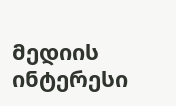მედიის ინტერესი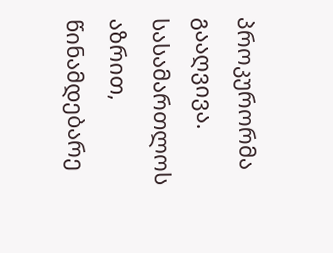პროკურორმა გააღვივა. სასამართლოს აზრით, წინამდებარე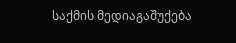საქმის მედიაგაშუქება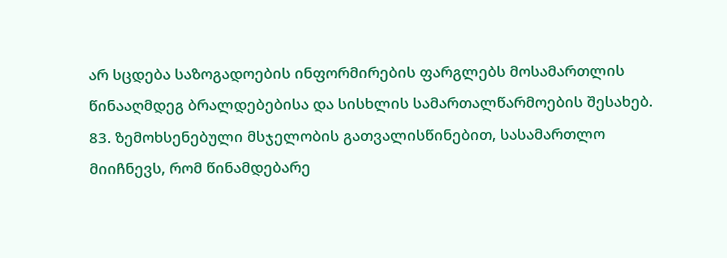არ სცდება საზოგადოების ინფორმირების ფარგლებს მოსამართლის წინააღმდეგ ბრალდებებისა და სისხლის სამართალწარმოების შესახებ.
83. ზემოხსენებული მსჯელობის გათვალისწინებით, სასამართლო მიიჩნევს, რომ წინამდებარე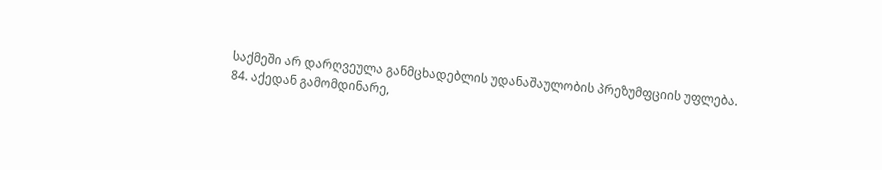საქმეში არ დარღვეულა განმცხადებლის უდანაშაულობის პრეზუმფციის უფლება.
84. აქედან გამომდინარე,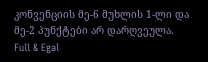კონვენციის მე-6 მუხლის 1-ლი და მე-2 პუნქტები არ დარღვეულა.
Full & Egal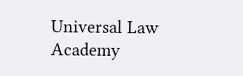Universal Law Academy